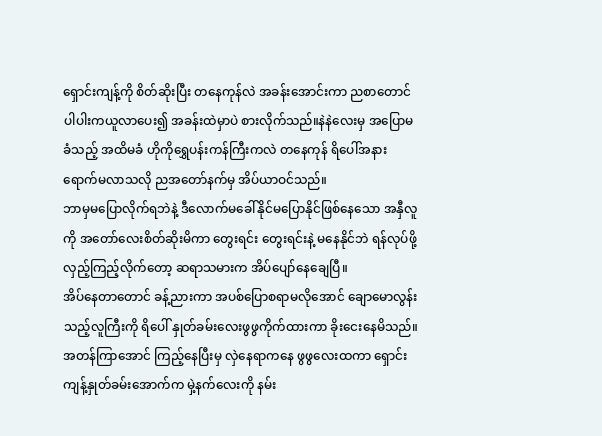ရှောင်းကျန့်ကို စိတ်ဆိုးပြီး တနေကုန်လဲ အခန်းအောင်းကာ ညစာတောင် ပါပါးကယူလာပေး၍ အခန်းထဲမှာပဲ စားလိုက်သည်။နဲနဲလေးမှ အပြောမခံသည့် အထိမခံ ဟိုကိုရွှေပန်းကန်ကြီးကလဲ တနေကုန် ရိပေါ်အနားရောက်မလာသလို ညအတော်နက်မှ အိပ်ယာဝင်သည်။
ဘာမှမပြောလိုက်ရဘဲနဲ့ ဒီလောက်မခေါ်နိုင်မပြောနိုင်ဖြစ်နေသော အနှီလူကို အတော်လေးစိတ်ဆိုးမိကာ တွေးရင်း တွေးရင်းနဲ့ မနေနိုင်ဘဲ ရန်လုပ်ဖို့ လှည့်ကြည့်လိုက်တော့ ဆရာသမားက အိပ်ပျော်နေချေပြီ။
အိပ်နေတာတောင် ခန့်ညားကာ အပစ်ပြောစရာမလိုအောင် ချောမောလွန်းသည့်လူကြီးကို ရိပေါ် နှုတ်ခမ်းလေးဖွဖွကိုက်ထားကာ ခိုးငေးနေမိသည်။အတန်ကြာအောင် ကြည့်နေပြီးမှ လှဲနေရာကနေ ဖွဖွလေးထကာ ရှောင်းကျန့်နှုတ်ခမ်းအောက်က မှဲ့နက်လေးကို နမ်း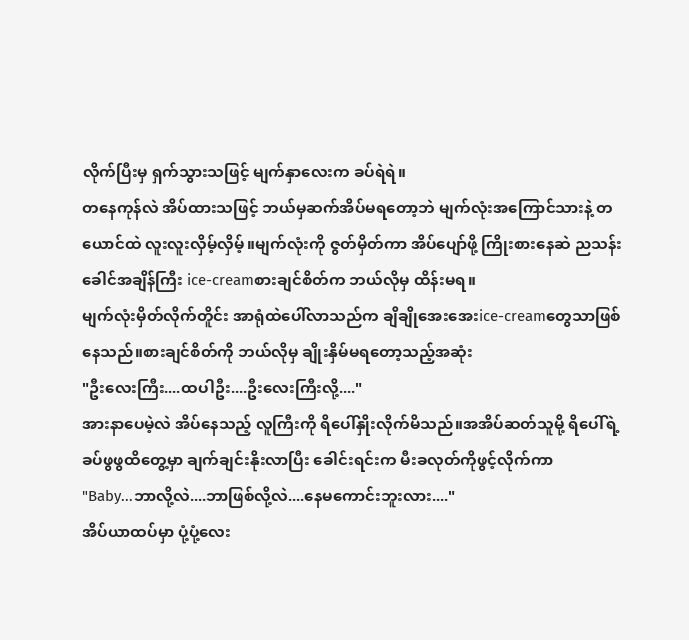လိုက်ပြီးမှ ရှက်သွားသဖြင့် မျက်နှာလေးက ခပ်ရဲရဲ။
တနေကုန်လဲ အိပ်ထားသဖြင့် ဘယ်မှဆက်အိပ်မရတော့ဘဲ မျက်လုံးအကြောင်သားနဲ့ တယောင်ထဲ လူးလူးလှိမ့်လှိမ့်။မျက်လုံးကို ဇွတ်မှိတ်ကာ အိပ်ပျော်ဖို့ ကြိုးစားနေဆဲ ညသန်းခေါင်အချိန်ကြီး ice-creamစားချင်စိတ်က ဘယ်လိုမှ ထိန်းမရ။
မျက်လုံးမှိတ်လိုက်တိူင်း အာရုံထဲပေါ်လာသည်က ချိချိုအေးအေးice-creamတွေသာဖြစ်နေသည်။စားချင်စိတ်ကို ဘယ်လိုမှ ချိုးနှိမ်မရတော့သည့်အဆုံး
"ဦးလေးကြီး....ထပါဦး....ဦးလေးကြီးလို့...."
အားနာပေမဲ့လဲ အိပ်နေသည့် လူကြီးကို ရိပေါ်နှိုးလိုက်မိသည်။အအိပ်ဆတ်သူမို့ ရိပေါ်ရဲ့ခပ်ဖွဖွထိတွေ့မှာ ချက်ချင်းနိုးလာပြီး ခေါင်းရင်းက မီးခလုတ်ကိုဖွင့်လိုက်ကာ
"Baby...ဘာလို့လဲ....ဘာဖြစ်လို့လဲ....နေမကောင်းဘူးလား...."
အိပ်ယာထပ်မှာ ပုံ့ပုံ့လေး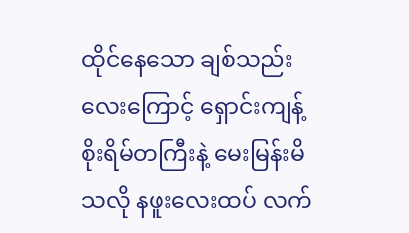ထိုင်နေသော ချစ်သည်းလေးကြောင့် ရှောင်းကျန့်စိုးရိမ်တကြီးနဲ့ မေးမြန်းမိသလို နဖူးလေးထပ် လက်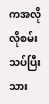ကအလိုလိုစမ်းသပ်ပြီးသား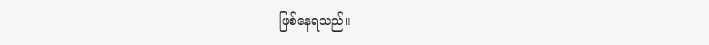ဖြစ်နေရသည်။